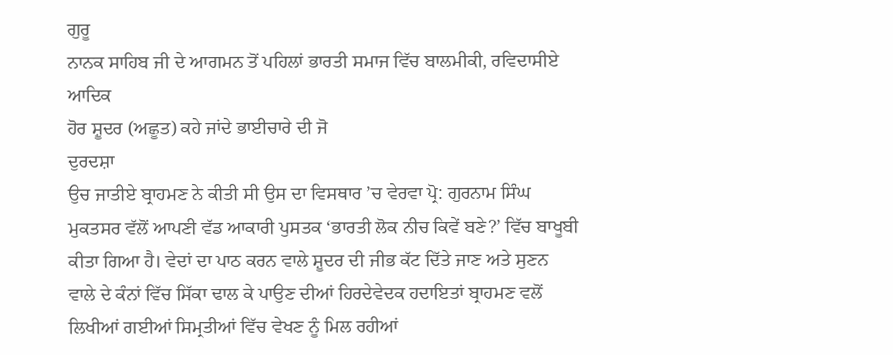ਗੁਰੂ
ਨਾਨਕ ਸਾਹਿਬ ਜੀ ਦੇ ਆਗਮਨ ਤੋਂ ਪਹਿਲਾਂ ਭਾਰਤੀ ਸਮਾਜ ਵਿੱਚ ਬਾਲਮੀਕੀ, ਰਵਿਦਾਸੀਏ ਆਦਿਕ
ਹੋਰ ਸ਼ੂਦਰ (ਅਛੂਤ) ਕਹੇ ਜਾਂਦੇ ਭਾਈਚਾਰੇ ਦੀ ਜੋ
ਦੁਰਦਸ਼ਾ
ਉਚ ਜਾਤੀਏ ਬ੍ਰਾਹਮਣ ਨੇ ਕੀਤੀ ਸੀ ਉਸ ਦਾ ਵਿਸਥਾਰ ’ਚ ਵੇਰਵਾ ਪ੍ਰੋ: ਗੁਰਨਾਮ ਸਿੰਘ
ਮੁਕਤਸਰ ਵੱਲੋਂ ਆਪਣੀ ਵੱਡ ਆਕਾਰੀ ਪੁਸਤਕ ‘ਭਾਰਤੀ ਲੋਕ ਨੀਚ ਕਿਵੇਂ ਬਣੇ?’ ਵਿੱਚ ਬਾਖੂਬੀ
ਕੀਤਾ ਗਿਆ ਹੈ। ਵੇਦਾਂ ਦਾ ਪਾਠ ਕਰਨ ਵਾਲੇ ਸ਼ੂਦਰ ਦੀ ਜੀਭ ਕੱਟ ਦਿੱਤੇ ਜਾਣ ਅਤੇ ਸੁਣਨ
ਵਾਲੇ ਦੇ ਕੰਨਾਂ ਵਿੱਚ ਸਿੱਕਾ ਢਾਲ ਕੇ ਪਾਉਣ ਦੀਆਂ ਹਿਰਦੇਵੇਦਕ ਹਦਾਇਤਾਂ ਬ੍ਰਾਹਮਣ ਵਲੋਂ
ਲਿਖੀਆਂ ਗਈਆਂ ਸਿਮ੍ਰਤੀਆਂ ਵਿੱਚ ਵੇਖਣ ਨੂੰ ਮਿਲ ਰਹੀਆਂ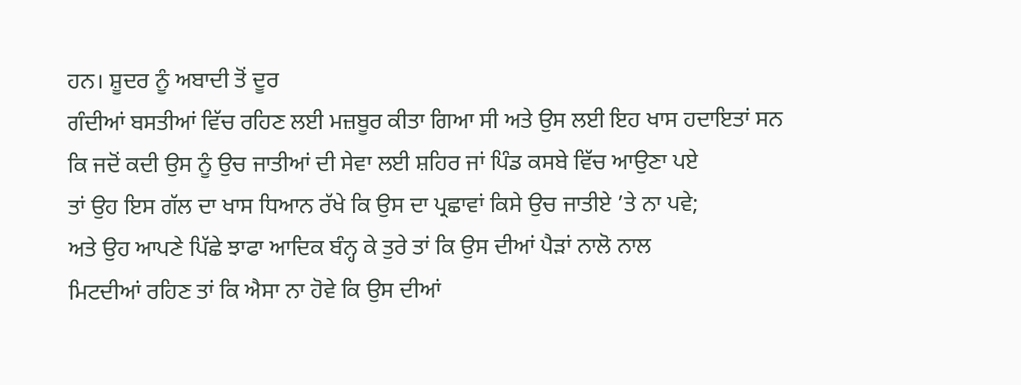ਹਨ। ਸ਼ੂਦਰ ਨੂੰ ਅਬਾਦੀ ਤੋਂ ਦੂਰ
ਗੰਦੀਆਂ ਬਸਤੀਆਂ ਵਿੱਚ ਰਹਿਣ ਲਈ ਮਜ਼ਬੂਰ ਕੀਤਾ ਗਿਆ ਸੀ ਅਤੇ ਉਸ ਲਈ ਇਹ ਖਾਸ ਹਦਾਇਤਾਂ ਸਨ
ਕਿ ਜਦੋਂ ਕਦੀ ਉਸ ਨੂੰ ਉਚ ਜਾਤੀਆਂ ਦੀ ਸੇਵਾ ਲਈ ਸ਼ਹਿਰ ਜਾਂ ਪਿੰਡ ਕਸਬੇ ਵਿੱਚ ਆਉਣਾ ਪਏ
ਤਾਂ ਉਹ ਇਸ ਗੱਲ ਦਾ ਖਾਸ ਧਿਆਨ ਰੱਖੇ ਕਿ ਉਸ ਦਾ ਪ੍ਰਛਾਵਾਂ ਕਿਸੇ ਉਚ ਜਾਤੀਏ ’ਤੇ ਨਾ ਪਵੇ;
ਅਤੇ ਉਹ ਆਪਣੇ ਪਿੱਛੇ ਝਾਫਾ ਆਦਿਕ ਬੰਨ੍ਹ ਕੇ ਤੁਰੇ ਤਾਂ ਕਿ ਉਸ ਦੀਆਂ ਪੈੜਾਂ ਨਾਲੋ ਨਾਲ
ਮਿਟਦੀਆਂ ਰਹਿਣ ਤਾਂ ਕਿ ਐਸਾ ਨਾ ਹੋਵੇ ਕਿ ਉਸ ਦੀਆਂ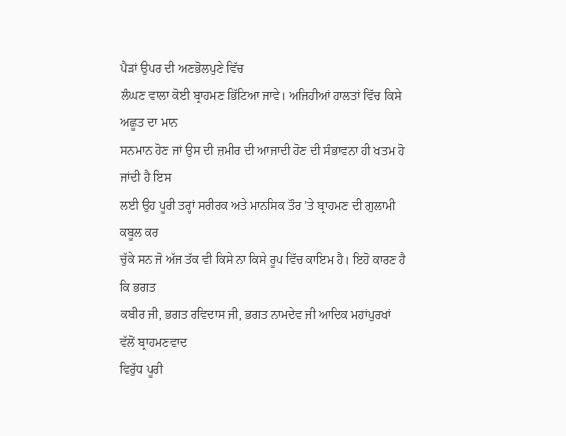ਪੈੜਾਂ ਉਪਰ ਦੀ ਅਣਭੋਲਪੁਣੇ ਵਿੱਚ
ਲੰਘਣ ਵਾਲਾ ਕੋਈ ਬ੍ਰਾਹਮਣ ਭਿੱਟਿਆ ਜਾਵੇ। ਅਜਿਹੀਆਂ ਹਾਲਤਾਂ ਵਿੱਚ ਕਿਸੇ ਅਛੂਤ ਦਾ ਮਾਨ
ਸਨਮਾਨ ਹੋਣ ਜਾਂ ਉਸ ਦੀ ਜ਼ਮੀਰ ਦੀ ਆਜਾਦੀ ਹੋਣ ਦੀ ਸੰਭਾਵਨਾ ਹੀ ਖਤਮ ਹੋ ਜਾਂਦੀ ਹੈ ਇਸ
ਲਈ ਉਹ ਪੂਰੀ ਤਰ੍ਹਾਂ ਸਰੀਰਕ ਅਤੇ ਮਾਨਸਿਕ ਤੌਰ ’ਤੇ ਬ੍ਰਾਹਮਣ ਦੀ ਗੁਲਾਮੀ ਕਬੂਲ ਕਰ
ਚੁੱਕੇ ਸਨ ਜੋ ਅੱਜ ਤੱਕ ਵੀ ਕਿਸੇ ਨਾ ਕਿਸੇ ਰੂਪ ਵਿੱਚ ਕਾਇਮ ਹੈ। ਇਹੋ ਕਾਰਣ ਹੈ ਕਿ ਭਗਤ
ਕਬੀਰ ਜੀ, ਭਗਤ ਰਵਿਦਾਸ ਜੀ, ਭਗਤ ਨਾਮਦੇਵ ਜੀ ਆਦਿਕ ਮਹਾਂਪੁਰਖਾਂ ਵੱਲੋਂ ਬ੍ਰਾਹਮਣਵਾਦ
ਵਿਰੁੱਧ ਪੂਰੀ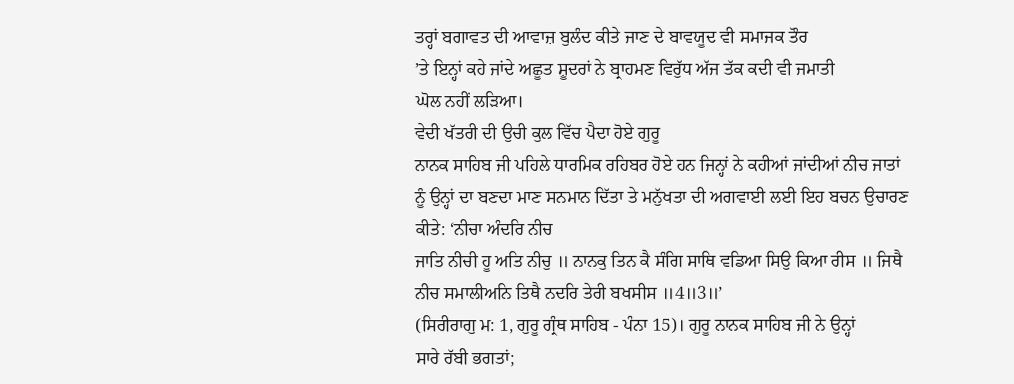ਤਰ੍ਹਾਂ ਬਗਾਵਤ ਦੀ ਆਵਾਜ਼ ਬੁਲੰਦ ਕੀਤੇ ਜਾਣ ਦੇ ਬਾਵਯੂਦ ਵੀ ਸਮਾਜਕ ਤੌਰ
’ਤੇ ਇਨ੍ਹਾਂ ਕਹੇ ਜਾਂਦੇ ਅਛੂਤ ਸ਼ੂਦਰਾਂ ਨੇ ਬ੍ਰਾਹਮਣ ਵਿਰੁੱਧ ਅੱਜ ਤੱਕ ਕਦੀ ਵੀ ਜਮਾਤੀ
ਘੋਲ ਨਹੀਂ ਲੜਿਆ।
ਵੇਦੀ ਖੱਤਰੀ ਦੀ ਉਚੀ ਕੁਲ ਵਿੱਚ ਪੈਦਾ ਹੋਏ ਗੁਰੂ
ਨਾਨਕ ਸਾਹਿਬ ਜੀ ਪਹਿਲੇ ਧਾਰਮਿਕ ਰਹਿਬਰ ਹੋਏ ਹਨ ਜਿਨ੍ਹਾਂ ਨੇ ਕਹੀਆਂ ਜਾਂਦੀਆਂ ਨੀਚ ਜਾਤਾਂ
ਨੂੰ ਉਨ੍ਹਾਂ ਦਾ ਬਣਦਾ ਮਾਣ ਸਨਮਾਨ ਦਿੱਤਾ ਤੇ ਮਨੁੱਖਤਾ ਦੀ ਅਗਵਾਈ ਲਈ ਇਹ ਬਚਨ ਉਚਾਰਣ
ਕੀਤੇ: ‘ਨੀਚਾ ਅੰਦਰਿ ਨੀਚ
ਜਾਤਿ ਨੀਚੀ ਹੂ ਅਤਿ ਨੀਚੁ ॥ ਨਾਨਕੁ ਤਿਨ ਕੈ ਸੰਗਿ ਸਾਥਿ ਵਡਿਆ ਸਿਉ ਕਿਆ ਰੀਸ ॥ ਜਿਥੈ
ਨੀਚ ਸਮਾਲੀਅਨਿ ਤਿਥੈ ਨਦਰਿ ਤੇਰੀ ਬਖਸੀਸ ॥4॥3॥’
(ਸਿਰੀਰਾਗੁ ਮ: 1, ਗੁਰੂ ਗ੍ਰੰਥ ਸਾਹਿਬ - ਪੰਨਾ 15)। ਗੁਰੂ ਨਾਨਕ ਸਾਹਿਬ ਜੀ ਨੇ ਉਨ੍ਹਾਂ
ਸਾਰੇ ਰੱਬੀ ਭਗਤਾਂ;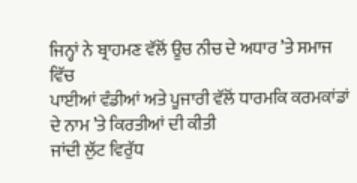ਜਿਨ੍ਹਾਂ ਨੇ ਬ੍ਰਾਹਮਣ ਵੱਲੋਂ ਊਚ ਨੀਚ ਦੇ ਅਧਾਰ ’ਤੇ ਸਮਾਜ ਵਿੱਚ
ਪਾਈਆਂ ਵੰਡੀਆਂ ਅਤੇ ਪੂਜਾਰੀ ਵੱਲੋਂ ਧਾਰਮਕਿ ਕਰਮਕਾਂਡਾਂ ਦੇ ਨਾਮ ’ਤੇ ਕਿਰਤੀਆਂ ਦੀ ਕੀਤੀ
ਜਾਂਦੀ ਲੁੱਟ ਵਿਰੁੱਧ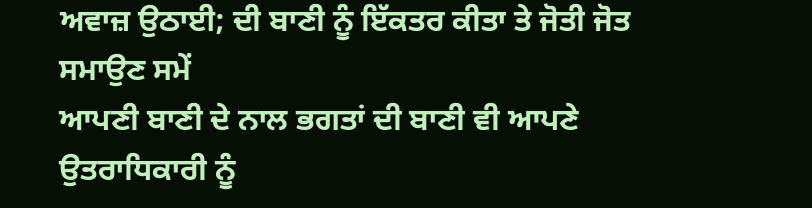ਅਵਾਜ਼ ਉਠਾਈ; ਦੀ ਬਾਣੀ ਨੂੰ ਇੱਕਤਰ ਕੀਤਾ ਤੇ ਜੋਤੀ ਜੋਤ ਸਮਾਉਣ ਸਮੇਂ
ਆਪਣੀ ਬਾਣੀ ਦੇ ਨਾਲ ਭਗਤਾਂ ਦੀ ਬਾਣੀ ਵੀ ਆਪਣੇ ਉਤਰਾਧਿਕਾਰੀ ਨੂੰ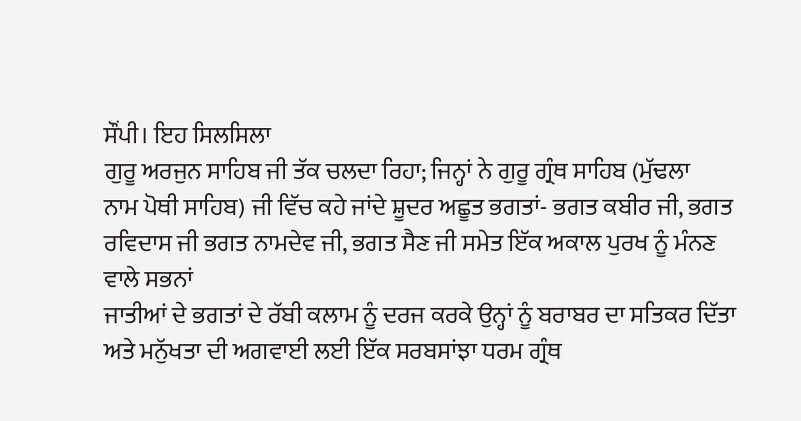ਸੌਂਪੀ। ਇਹ ਸਿਲਸਿਲਾ
ਗੁਰੂ ਅਰਜੁਨ ਸਾਹਿਬ ਜੀ ਤੱਕ ਚਲਦਾ ਰਿਹਾ; ਜਿਨ੍ਹਾਂ ਨੇ ਗੁਰੂ ਗ੍ਰੰਥ ਸਾਹਿਬ (ਮੁੱਢਲਾ
ਨਾਮ ਪੋਥੀ ਸਾਹਿਬ) ਜੀ ਵਿੱਚ ਕਹੇ ਜਾਂਦੇ ਸ਼ੂਦਰ ਅਛੂਤ ਭਗਤਾਂ- ਭਗਤ ਕਬੀਰ ਜੀ, ਭਗਤ
ਰਵਿਦਾਸ ਜੀ ਭਗਤ ਨਾਮਦੇਵ ਜੀ, ਭਗਤ ਸੈਣ ਜੀ ਸਮੇਤ ਇੱਕ ਅਕਾਲ ਪੁਰਖ ਨੂੰ ਮੰਨਣ ਵਾਲੇ ਸਭਨਾਂ
ਜਾਤੀਆਂ ਦੇ ਭਗਤਾਂ ਦੇ ਰੱਬੀ ਕਲਾਮ ਨੂੰ ਦਰਜ ਕਰਕੇ ਉਨ੍ਹਾਂ ਨੂੰ ਬਰਾਬਰ ਦਾ ਸਤਿਕਰ ਦਿੱਤਾ
ਅਤੇ ਮਨੁੱਖਤਾ ਦੀ ਅਗਵਾਈ ਲਈ ਇੱਕ ਸਰਬਸਾਂਝਾ ਧਰਮ ਗ੍ਰੰਥ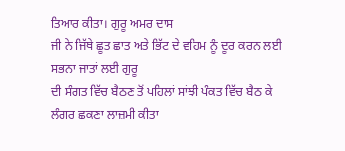ਤਿਆਰ ਕੀਤਾ। ਗੁਰੂ ਅਮਰ ਦਾਸ
ਜੀ ਨੇ ਜਿੱਥੇ ਛੂਤ ਛਾਤ ਅਤੇ ਭਿੱਟ ਦੇ ਵਹਿਮ ਨੂੰ ਦੂਰ ਕਰਨ ਲਈ ਸਭਨਾ ਜਾਤਾਂ ਲਈ ਗੁਰੂ
ਦੀ ਸੰਗਤ ਵਿੱਚ ਬੈਠਣ ਤੋਂ ਪਹਿਲਾਂ ਸਾਂਝੀ ਪੰਕਤ ਵਿੱਚ ਬੈਠ ਕੇ ਲੰਗਰ ਛਕਣਾ ਲਾਜ਼ਮੀ ਕੀਤਾ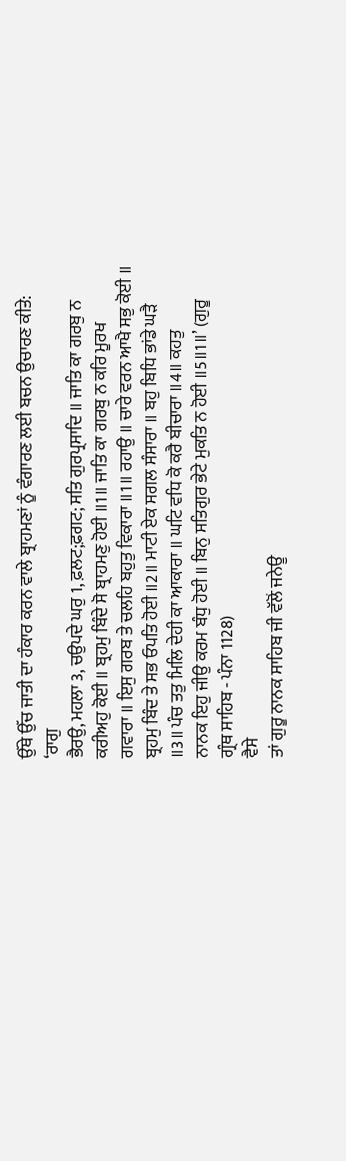ਉੱਥੇ ਉੱਚ ਜਾਤੀ ਦਾ ਹੰਕਾਰ ਕਰਨ ਵਾਲੇ ਬ੍ਰਾਹਮਣਾਂ ਨੂੰ ਵੰਗਾਰਣ ਲਈ ਬਚਨ ਉਚਾਰਣ ਕੀਤੇ:
‘ਰਾਗੁ
ਭੈਰਉ, ਮਹਲਾ 3, ਚਉਪਦੇ ਘਰੁ 1, ਫ਼ਲਟ;ਫ਼ਗਟ; ਸਤਿ ਗੁਰਪ੍ਰਸਾਦਿ ॥ ਜਾਤਿ ਕਾ ਗਰਬੁ ਨ
ਕਰੀਅਹੁ ਕੋਈ ॥ ਬ੍ਰਹਮੁ ਬਿੰਦੇ ਸੋ ਬ੍ਰਾਹਮਣੁ ਹੋਈ ॥1॥ ਜਾਤਿ ਕਾ ਗਰਬੁ ਨ ਕਰਿ ਮੂਰਖ
ਗਵਾਰਾ ॥ ਇਸੁ ਗਰਬ ਤੇ ਚਲਹਿ ਬਹੁਤੁ ਵਿਕਾਰਾ ॥1॥ ਰਹਾਉ ॥ ਚਾਰੇ ਵਰਨ ਆਖੈ ਸਭੁ ਕੋਈ ॥
ਬ੍ਰਹਮੁ ਬਿੰਦ ਤੇ ਸਭ ਓਪਤਿ ਹੋਈ ॥2॥ ਮਾਟੀ ਏਕ ਸਗਲ ਸੰਸਾਰਾ ॥ ਬਹੁ ਬਿਧਿ ਭਾਂਡੇ ਘੜੈ
॥3॥ ਪੰਚ ਤਤੁ ਮਿਲਿ ਦੇਹੀ ਕਾ ਆਕਾਰਾ ॥ ਘਟਿ ਵਧਿ ਕੋ ਕਰੈ ਬੀਚਾਰਾ ॥4॥ ਕਹਤੁ
ਨਾਨਕ ਇਹੁ ਜੀਉ ਕਰਮ ਬੰਧੁ ਹੋਈ ॥ ਬਿਨੁ ਸਤਿਗੁਰ ਭੇਟੇ ਮੁਕਤਿ ਨ ਹੋਈ ॥5॥1॥’ (ਗੁਰੂ
ਗ੍ਰੰਥ ਸਾਹਿਬ - ਪੰਨਾ 1128)
ਵੈਸੇ
ਤਾਂ ਗੁਰੂ ਨਾਨਕ ਸਾਹਿਬ ਜੀ ਵੱਲੋਂ ਜਨੇਊ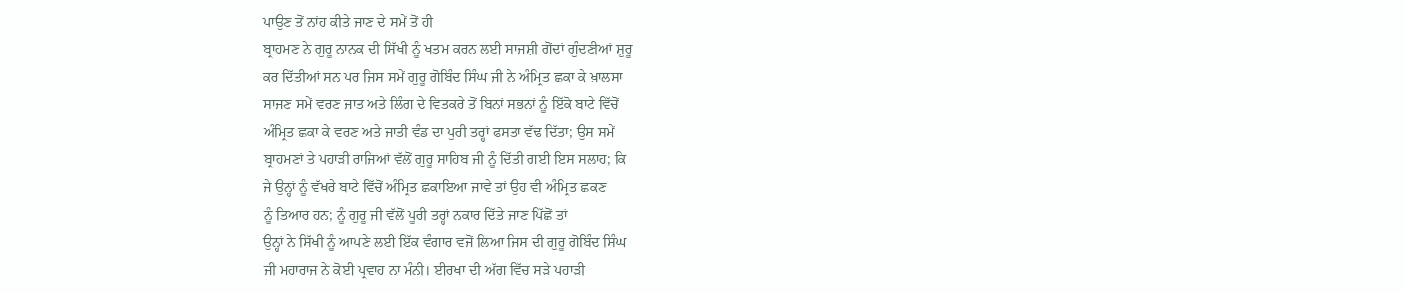ਪਾਉਣ ਤੋਂ ਨਾਂਹ ਕੀਤੇ ਜਾਣ ਦੇ ਸਮੇਂ ਤੋਂ ਹੀ
ਬ੍ਰਾਹਮਣ ਨੇ ਗੁਰੂ ਨਾਨਕ ਦੀ ਸਿੱਖੀ ਨੂੰ ਖਤਮ ਕਰਨ ਲਈ ਸਾਜਸ਼ੀ ਗੋਂਦਾਂ ਗੁੰਦਣੀਆਂ ਸ਼ੁਰੂ
ਕਰ ਦਿੱਤੀਆਂ ਸਨ ਪਰ ਜਿਸ ਸਮੇਂ ਗੁਰੂ ਗੋਬਿੰਦ ਸਿੰਘ ਜੀ ਨੇ ਅੰਮ੍ਰਿਤ ਛਕਾ ਕੇ ਖ਼ਾਲਸਾ
ਸਾਜਣ ਸਮੇਂ ਵਰਣ ਜਾਤ ਅਤੇ ਲਿੰਗ ਦੇ ਵਿਤਕਰੇ ਤੋਂ ਬਿਨਾਂ ਸਭਨਾਂ ਨੂੰ ਇੱਕੋ ਬਾਟੇ ਵਿੱਚੋਂ
ਅੰਮ੍ਰਿਤ ਛਕਾ ਕੇ ਵਰਣ ਅਤੇ ਜਾਤੀ ਵੰਡ ਦਾ ਪੁਰੀ ਤਰ੍ਹਾਂ ਫਸਤਾ ਵੱਢ ਦਿੱਤਾ; ਉਸ ਸਮੇਂ
ਬ੍ਰਾਹਮਣਾਂ ਤੇ ਪਹਾੜੀ ਰਾਜਿਆਂ ਵੱਲੋਂ ਗੁਰੂ ਸਾਹਿਬ ਜੀ ਨੂੰ ਦਿੱਤੀ ਗਈ ਇਸ ਸਲਾਹ; ਕਿ
ਜੇ ਉਨ੍ਹਾਂ ਨੂੰ ਵੱਖਰੇ ਬਾਟੇ ਵਿੱਚੋਂ ਅੰਮ੍ਰਿਤ ਛਕਾਇਆ ਜਾਵੇ ਤਾਂ ਉਹ ਵੀ ਅੰਮ੍ਰਿਤ ਛਕਣ
ਨੂੰ ਤਿਆਰ ਹਨ; ਨੂੰ ਗੁਰੂ ਜੀ ਵੱਲੋਂ ਪੂਰੀ ਤਰ੍ਹਾਂ ਨਕਾਰ ਦਿੱਤੇ ਜਾਣ ਪਿੱਛੋਂ ਤਾਂ
ਉਨ੍ਹਾਂ ਨੇ ਸਿੱਖੀ ਨੂੰ ਆਪਣੇ ਲਈ ਇੱਕ ਵੰਗਾਰ ਵਜੋਂ ਲਿਆ ਜਿਸ ਦੀ ਗੁਰੂ ਗੋਬਿੰਦ ਸਿੰਘ
ਜੀ ਮਹਾਰਾਜ ਨੇ ਕੋਈ ਪ੍ਰਵਾਹ ਨਾ ਮੰਨੀ। ਈਰਖਾ ਦੀ ਅੱਗ ਵਿੱਚ ਸੜੇ ਪਹਾੜੀ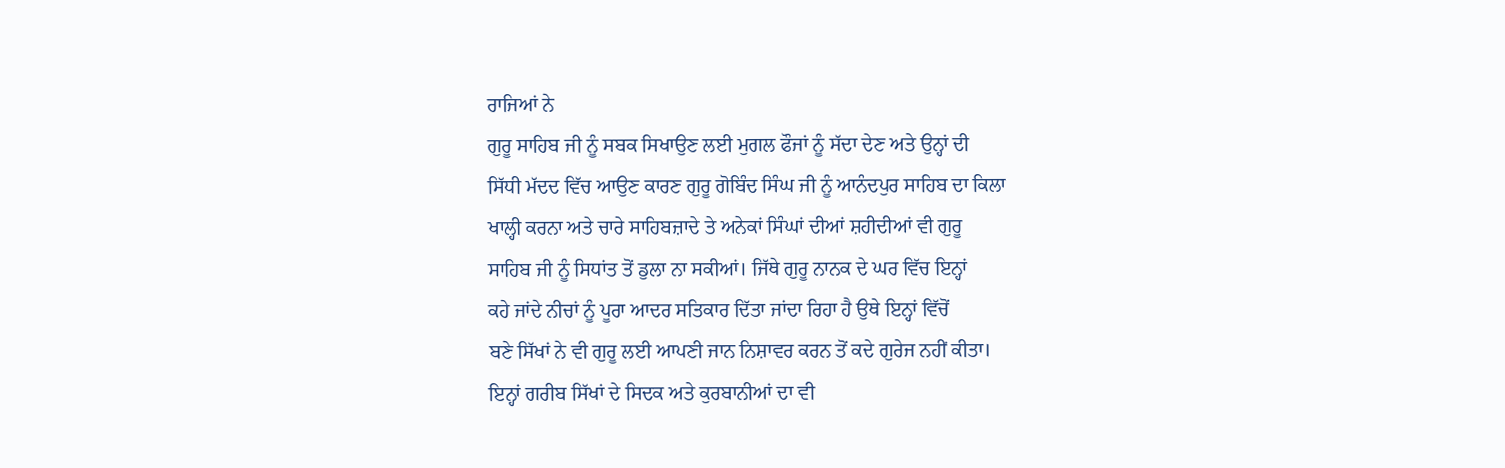ਰਾਜਿਆਂ ਨੇ
ਗੁਰੂ ਸਾਹਿਬ ਜੀ ਨੂੰ ਸਬਕ ਸਿਖਾਉਣ ਲਈ ਮੁਗਲ ਫੌਜਾਂ ਨੂੰ ਸੱਦਾ ਦੇਣ ਅਤੇ ਉਨ੍ਹਾਂ ਦੀ
ਸਿੱਧੀ ਮੱਦਦ ਵਿੱਚ ਆਉਣ ਕਾਰਣ ਗੁਰੂ ਗੋਬਿੰਦ ਸਿੰਘ ਜੀ ਨੂੰ ਆਨੰਦਪੁਰ ਸਾਹਿਬ ਦਾ ਕਿਲਾ
ਖਾਲ੍ਹੀ ਕਰਨਾ ਅਤੇ ਚਾਰੇ ਸਾਹਿਬਜ਼ਾਦੇ ਤੇ ਅਨੇਕਾਂ ਸਿੰਘਾਂ ਦੀਆਂ ਸ਼ਹੀਦੀਆਂ ਵੀ ਗੁਰੂ
ਸਾਹਿਬ ਜੀ ਨੂੰ ਸਿਧਾਂਤ ਤੋਂ ਡੁਲਾ ਨਾ ਸਕੀਆਂ। ਜਿੱਥੇ ਗੁਰੂ ਨਾਨਕ ਦੇ ਘਰ ਵਿੱਚ ਇਨ੍ਹਾਂ
ਕਹੇ ਜਾਂਦੇ ਨੀਚਾਂ ਨੂੰ ਪੂਰਾ ਆਦਰ ਸਤਿਕਾਰ ਦਿੱਤਾ ਜਾਂਦਾ ਰਿਹਾ ਹੈ ਉਥੇ ਇਨ੍ਹਾਂ ਵਿੱਚੋਂ
ਬਣੇ ਸਿੱਖਾਂ ਨੇ ਵੀ ਗੁਰੂ ਲਈ ਆਪਣੀ ਜਾਨ ਨਿਸ਼ਾਵਰ ਕਰਨ ਤੋਂ ਕਦੇ ਗੁਰੇਜ ਨਹੀਂ ਕੀਤਾ।
ਇਨ੍ਹਾਂ ਗਰੀਬ ਸਿੱਖਾਂ ਦੇ ਸਿਦਕ ਅਤੇ ਕੁਰਬਾਨੀਆਂ ਦਾ ਵੀ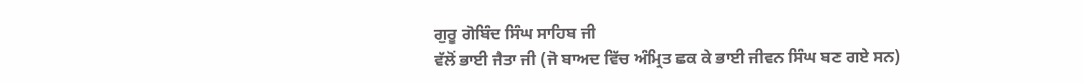ਗੁਰੂ ਗੋਬਿੰਦ ਸਿੰਘ ਸਾਹਿਬ ਜੀ
ਵੱਲੋਂ ਭਾਈ ਜੈਤਾ ਜੀ (ਜੋ ਬਾਅਦ ਵਿੱਚ ਅੰਮ੍ਰਿਤ ਛਕ ਕੇ ਭਾਈ ਜੀਵਨ ਸਿੰਘ ਬਣ ਗਏ ਸਨ)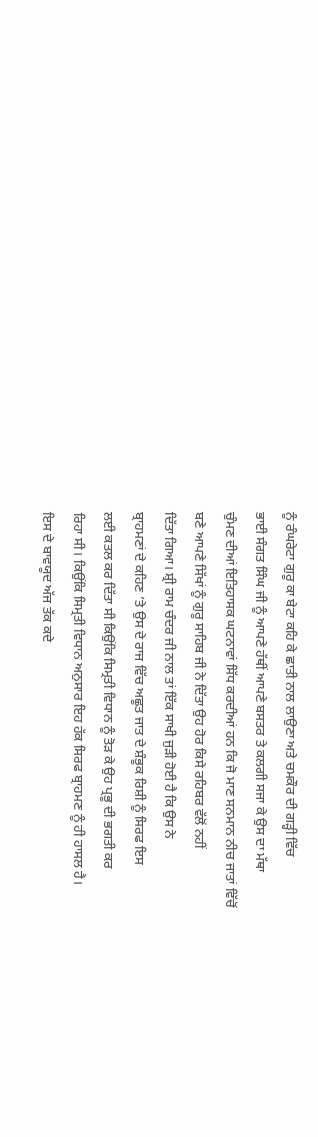ਨੂੰ ਰੰਘਰੇਟਾ ਗੁਰੂ ਕਾ ਬੇਟਾ ਕਹਿ ਕੇ ਛਾਤੀ ਨਾਲ ਲਾਉਣਾ ਅਤੇ ਚਮਕੌਰ ਦੀ ਗੜ੍ਹੀ ਵਿੱਚ
ਭਾਈ ਸੰਗਤ ਸਿੰਘ ਜੀ ਨੂੰ ਆਪਣੇ ਹੱਥੀਂ ਆਪਣੇ ਬਸਤਰ ਤੇ ਕਲਗੀ ਸਜਾ ਕੇ ਉਸ ਦਾ ਮੱਥਾ
ਚੁੰਮਣ ਦੀਆਂ ਇਤਿਹਾਸਕ ਘਟਨਾਵਾਂ ਸਿੱਧ ਕਰਦੀਆਂ ਹਨ ਕਿ ਜੋ ਮਾਣ ਸਨਮਾਨ ਨੀਚ ਜਾਤਾਂ ਵਿੱਚੋਂ
ਬਣੇ ਆਪਣੇ ਸਿੱਖਾਂ ਨੂੰ ਗੁਰੂ ਸਾਹਿਬ ਜੀ ਨੇ ਦਿੱਤਾ ਉਹ ਹੋਰ ਕਿਸੇ ਰਹਿਬਰ ਵੱਲੋਂ ਨਹੀਂ
ਦਿੱਤਾ ਗਿਆ। ਸ਼੍ਰੀ ਰਾਮ ਚੰਦਰ ਜੀ ਨਾਲ ਤਾਂ ਇੱਕ ਸਾਖੀ ਜੁੜੀ ਹੋਈ ਹੈ ਕਿ ਉਸ ਨੇ
ਬ੍ਰਾਹਮਣਾਂ ਦੇ ਕਹਿਣ ’ਤੇ ਉਸ ਦੇ ਰਾਜ ਵਿੱਚ ਅਛੂਤ ਜਾਤ ਦੇ ਸ਼ੰਭੂਕ ਰਿਸ਼ੀ ਨੂੰ ਸਿਰਫ ਇਸ
ਲਈ ਕਤਲ ਕਰ ਦਿੱਤਾ ਸੀ ਕਿਉਂਕਿ ਸਿਮ੍ਰਤੀ ਵਿਧਾਨ ਨੂੰ ਤੋੜ ਕੇ ਉਹ ਪ੍ਰਭੂ ਦੀ ਭਗਤੀ ਕਰ
ਰਿਹਾ ਸੀ। ਕਿਉਂਕਿ ਸਿਮ੍ਰਤੀ ਵਿਧਾਨ ਅਨੁਸਾਰ ਇਹ ਹੱਕ ਸਿਰਫ ਬ੍ਰਾਹਮਣ ਨੂੰ ਹੀ ਹਾਸਲ ਹੈ।
ਇਸ ਦੇ ਬਾਵਯੂਦ ਅੱਜ ਤੱਕ ਕਦੇ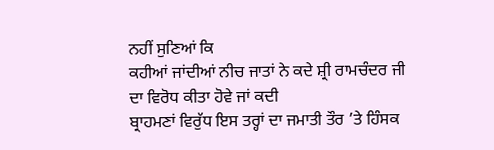ਨਹੀਂ ਸੁਣਿਆਂ ਕਿ
ਕਹੀਆਂ ਜਾਂਦੀਆਂ ਨੀਚ ਜਾਤਾਂ ਨੇ ਕਦੇ ਸ਼੍ਰੀ ਰਾਮਚੰਦਰ ਜੀ ਦਾ ਵਿਰੋਧ ਕੀਤਾ ਹੋਵੇ ਜਾਂ ਕਦੀ
ਬ੍ਰਾਹਮਣਾਂ ਵਿਰੁੱਧ ਇਸ ਤਰ੍ਹਾਂ ਦਾ ਜਮਾਤੀ ਤੌਰ ’ਤੇ ਹਿੰਸਕ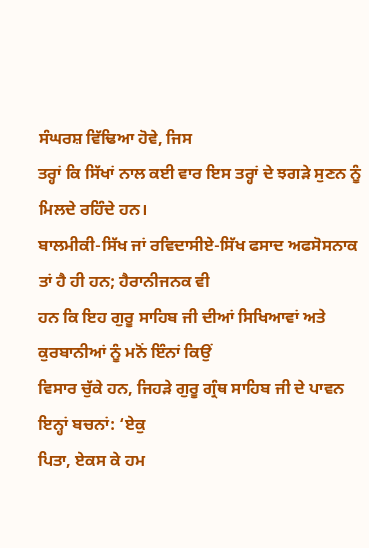ਸੰਘਰਸ਼ ਵਿੱਢਿਆ ਹੋਵੇ, ਜਿਸ
ਤਰ੍ਹਾਂ ਕਿ ਸਿੱਖਾਂ ਨਾਲ ਕਈ ਵਾਰ ਇਸ ਤਰ੍ਹਾਂ ਦੇ ਝਗੜੇ ਸੁਣਨ ਨੂੰ ਮਿਲਦੇ ਰਹਿੰਦੇ ਹਨ।
ਬਾਲਮੀਕੀ-ਸਿੱਖ ਜਾਂ ਰਵਿਦਾਸੀਏ-ਸਿੱਖ ਫਸਾਦ ਅਫਸੋਸਨਾਕ ਤਾਂ ਹੈ ਹੀ ਹਨ; ਹੈਰਾਨੀਜਨਕ ਵੀ
ਹਨ ਕਿ ਇਹ ਗੁਰੂ ਸਾਹਿਬ ਜੀ ਦੀਆਂ ਸਿਖਿਆਵਾਂ ਅਤੇ ਕੁਰਬਾਨੀਆਂ ਨੂੰ ਮਨੋਂ ਇੰਨਾਂ ਕਿਉਂ
ਵਿਸਾਰ ਚੁੱਕੇ ਹਨ, ਜਿਹੜੇ ਗੁਰੂ ਗ੍ਰੰਥ ਸਾਹਿਬ ਜੀ ਦੇ ਪਾਵਨ ਇਨ੍ਹਾਂ ਬਚਨਾਂ: ‘ਏਕੁ
ਪਿਤਾ, ਏਕਸ ਕੇ ਹਮ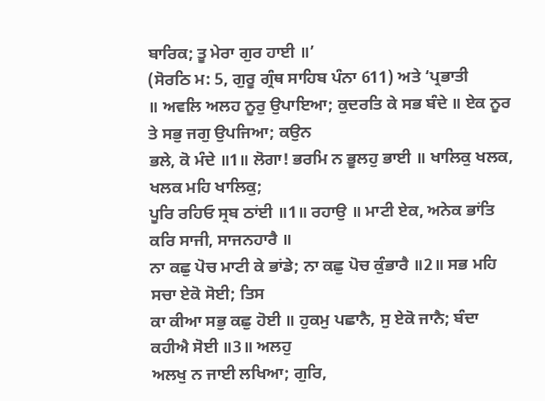ਬਾਰਿਕ; ਤੂ ਮੇਰਾ ਗੁਰ ਹਾਈ ॥’
(ਸੋਰਠਿ ਮ: 5, ਗੁਰੂ ਗ੍ਰੰਥ ਸਾਹਿਬ ਪੰਨਾ 611) ਅਤੇ ‘ਪ੍ਰਭਾਤੀ
॥ ਅਵਲਿ ਅਲਹ ਨੂਰੁ ਉਪਾਇਆ; ਕੁਦਰਤਿ ਕੇ ਸਭ ਬੰਦੇ ॥ ਏਕ ਨੂਰ ਤੇ ਸਭੁ ਜਗੁ ਉਪਜਿਆ; ਕਉਨ
ਭਲੇ, ਕੋ ਮੰਦੇ ॥1॥ ਲੋਗਾ! ਭਰਮਿ ਨ ਭੂਲਹੁ ਭਾਈ ॥ ਖਾਲਿਕੁ ਖਲਕ, ਖਲਕ ਮਹਿ ਖਾਲਿਕੁ;
ਪੂਰਿ ਰਹਿਓ ਸ੍ਰਬ ਠਾਂਈ ॥1॥ ਰਹਾਉ ॥ ਮਾਟੀ ਏਕ, ਅਨੇਕ ਭਾਂਤਿ ਕਰਿ ਸਾਜੀ, ਸਾਜਨਹਾਰੈ ॥
ਨਾ ਕਛੁ ਪੋਚ ਮਾਟੀ ਕੇ ਭਾਂਡੇ; ਨਾ ਕਛੁ ਪੋਚ ਕੁੰਭਾਰੈ ॥2॥ ਸਭ ਮਹਿ ਸਚਾ ਏਕੋ ਸੋਈ; ਤਿਸ
ਕਾ ਕੀਆ ਸਭੁ ਕਛੁ ਹੋਈ ॥ ਹੁਕਮੁ ਪਛਾਨੈ, ਸੁ ਏਕੋ ਜਾਨੈ; ਬੰਦਾ ਕਹੀਐ ਸੋਈ ॥3॥ ਅਲਹੁ
ਅਲਖੁ ਨ ਜਾਈ ਲਖਿਆ; ਗੁਰਿ,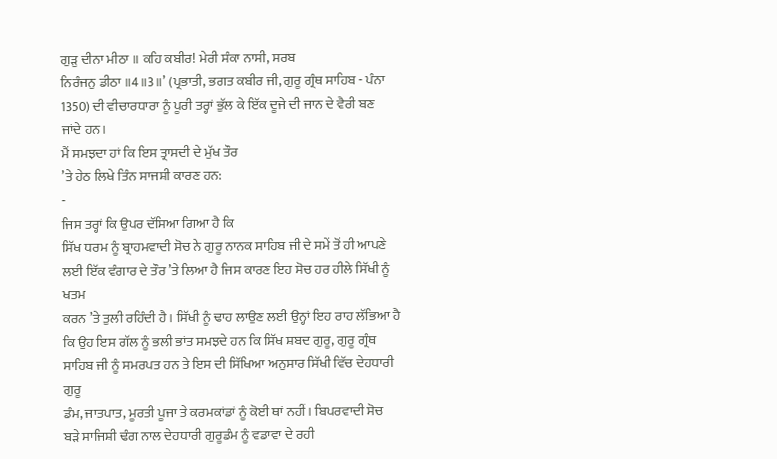ਗੁੜੁ ਦੀਨਾ ਮੀਠਾ ॥ ਕਹਿ ਕਬੀਰ! ਮੇਰੀ ਸੰਕਾ ਨਾਸੀ, ਸਰਬ
ਨਿਰੰਜਨੁ ਡੀਠਾ ॥4॥3॥’ (ਪ੍ਰਭਾਤੀ, ਭਗਤ ਕਬੀਰ ਜੀ, ਗੁਰੂ ਗ੍ਰੰਥ ਸਾਹਿਬ - ਪੰਨਾ
1350) ਦੀ ਵੀਚਾਰਧਾਰਾ ਨੂੰ ਪੂਰੀ ਤਰ੍ਹਾਂ ਭੁੱਲ ਕੇ ਇੱਕ ਦੂਜੇ ਦੀ ਜਾਨ ਦੇ ਵੈਰੀ ਬਣ
ਜਾਂਦੇ ਹਨ।
ਮੈਂ ਸਮਝਦਾ ਹਾਂ ਕਿ ਇਸ ਤ੍ਰਾਸਦੀ ਦੇ ਮੁੱਖ ਤੌਰ
’ਤੇ ਹੇਠ ਲਿਖੇ ਤਿੰਨ ਸਾਜਸ਼ੀ ਕਾਰਣ ਹਨ:
-
ਜਿਸ ਤਰ੍ਹਾਂ ਕਿ ਉਪਰ ਦੱਸਿਆ ਗਿਆ ਹੈ ਕਿ
ਸਿੱਖ ਧਰਮ ਨੂੰ ਬ੍ਰਾਹਮਵਾਦੀ ਸੋਚ ਨੇ ਗੁਰੂ ਨਾਨਕ ਸਾਹਿਬ ਜੀ ਦੇ ਸਮੇਂ ਤੋਂ ਹੀ ਆਪਣੇ
ਲਈ ਇੱਕ ਵੰਗਾਰ ਦੇ ਤੌਰ ’ਤੇ ਲਿਆ ਹੈ ਜਿਸ ਕਾਰਣ ਇਹ ਸੋਚ ਹਰ ਹੀਲੇ ਸਿੱਖੀ ਨੂੰ ਖਤਮ
ਕਰਨ ’ਤੇ ਤੁਲੀ ਰਹਿੰਦੀ ਹੈ। ਸਿੱਖੀ ਨੂੰ ਢਾਹ ਲਾਉਣ ਲਈ ਉਨ੍ਹਾਂ ਇਹ ਰਾਹ ਲੱਭਿਆ ਹੈ
ਕਿ ਉਹ ਇਸ ਗੱਲ ਨੂੰ ਭਲੀ ਭਾਂਤ ਸਮਝਦੇ ਹਨ ਕਿ ਸਿੱਖ ਸ਼ਬਦ ਗੁਰੂ, ਗੁਰੂ ਗ੍ਰੰਥ
ਸਾਹਿਬ ਜੀ ਨੂੰ ਸਮਰਪਤ ਹਨ ਤੇ ਇਸ ਦੀ ਸਿੱਖਿਆ ਅਨੁਸਾਰ ਸਿੱਖੀ ਵਿੱਚ ਦੇਹਧਾਰੀ ਗੁਰੂ
ਡੰਮ, ਜਾਤਪਾਤ, ਮੂਰਤੀ ਪੂਜਾ ਤੇ ਕਰਮਕਾਂਡਾਂ ਨੂੰ ਕੋਈ ਥਾਂ ਨਹੀਂ। ਬਿਪਰਵਾਦੀ ਸੋਚ
ਬੜੇ ਸਾਜਿਸ਼ੀ ਢੰਗ ਨਾਲ ਦੇਹਧਾਰੀ ਗੁਰੂਡੰਮ ਨੂੰ ਵਡਾਵਾ ਦੇ ਰਹੀ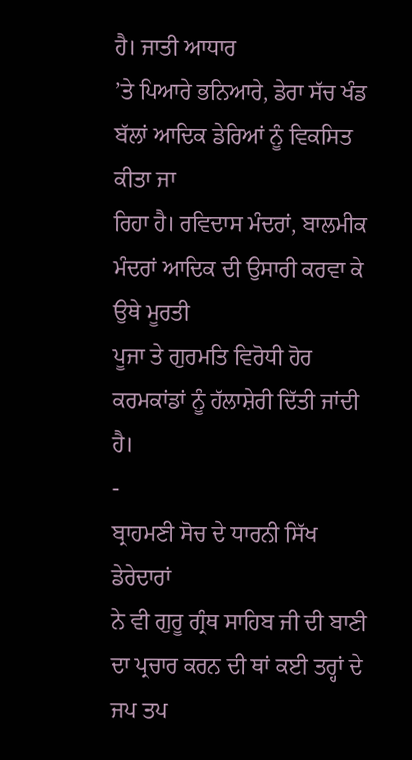ਹੈ। ਜਾਤੀ ਆਧਾਰ
’ਤੇ ਪਿਆਰੇ ਭਨਿਆਰੇ, ਡੇਰਾ ਸੱਚ ਖੰਡ ਬੱਲਾਂ ਆਦਿਕ ਡੇਰਿਆਂ ਨੂੰ ਵਿਕਸਿਤ ਕੀਤਾ ਜਾ
ਰਿਹਾ ਹੈ। ਰਵਿਦਾਸ ਮੰਦਰਾਂ, ਬਾਲਮੀਕ ਮੰਦਰਾਂ ਆਦਿਕ ਦੀ ਉਸਾਰੀ ਕਰਵਾ ਕੇ ਉਥੇ ਮੂਰਤੀ
ਪੂਜਾ ਤੇ ਗੁਰਮਤਿ ਵਿਰੋਧੀ ਹੋਰ ਕਰਮਕਾਂਡਾਂ ਨੂੰ ਹੱਲਾਸ਼ੇਰੀ ਦਿੱਤੀ ਜਾਂਦੀ ਹੈ।
-
ਬ੍ਰਾਹਮਣੀ ਸੋਚ ਦੇ ਧਾਰਨੀ ਸਿੱਖ ਡੇਰੇਦਾਰਾਂ
ਨੇ ਵੀ ਗੁਰੂ ਗ੍ਰੰਥ ਸਾਹਿਬ ਜੀ ਦੀ ਬਾਣੀ ਦਾ ਪ੍ਰਚਾਰ ਕਰਨ ਦੀ ਥਾਂ ਕਈ ਤਰ੍ਹਾਂ ਦੇ
ਜਪ ਤਪ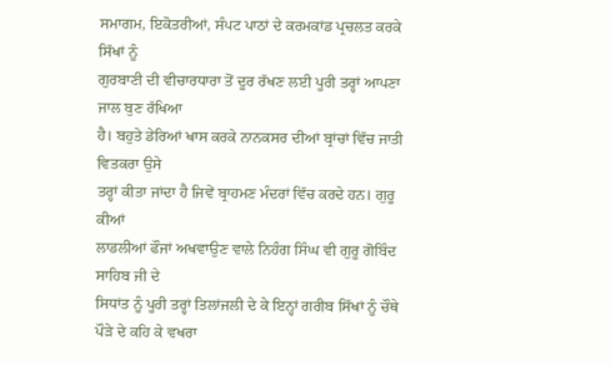ਸਮਾਗਮ, ਇਕੋਤਰੀਆਂ, ਸੰਪਟ ਪਾਠਾਂ ਦੇ ਕਰਮਕਾਂਡ ਪ੍ਰਚਲਤ ਕਰਕੇ ਸਿੱਖਾਂ ਨੂੰ
ਗੁਰਬਾਣੀ ਦੀ ਵੀਚਾਰਧਾਰਾ ਤੋਂ ਦੂਰ ਰੱਖਣ ਲਈ ਪੂਰੀ ਤਰ੍ਹਾਂ ਆਪਣਾ ਜਾਲ ਬੁਣ ਰੱਖਿਆ
ਹੈ। ਬਹੁਤੇ ਡੇਰਿਆਂ ਖਾਸ ਕਰਕੇ ਨਾਨਕਸਰ ਦੀਆਂ ਬ੍ਰਾਂਚਾਂ ਵਿੱਚ ਜਾਤੀ ਵਿਤਕਰਾ ਉਸੇ
ਤਰ੍ਹਾਂ ਕੀਤਾ ਜਾਂਦਾ ਹੈ ਜਿਵੇਂ ਬ੍ਰਾਹਮਣ ਮੰਦਰਾਂ ਵਿੱਚ ਕਰਦੇ ਹਨ। ਗੁਰੂ ਕੀਆਂ
ਲਾਡਲੀਆਂ ਫੌਜਾਂ ਅਖਵਾਉਣ ਵਾਲੇ ਨਿਹੰਗ ਸਿੰਘ ਵੀ ਗੁਰੂ ਗੋਬਿੰਦ ਸਾਹਿਬ ਜੀ ਦੇ
ਸਿਧਾਂਤ ਨੂੰ ਪੂਰੀ ਤਰ੍ਹਾਂ ਤਿਲਾਂਜਲੀ ਦੇ ਕੇ ਇਨ੍ਹਾਂ ਗਰੀਬ ਸਿੱਖਾਂ ਨੂੰ ਚੌਥੇ
ਪੌੜੇ ਦੇ ਕਹਿ ਕੇ ਵਖਰਾ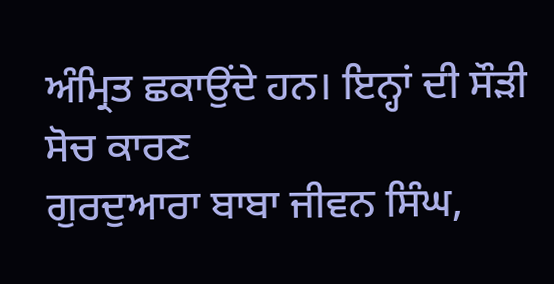ਅੰਮ੍ਰਿਤ ਛਕਾਉਂਦੇ ਹਨ। ਇਨ੍ਹਾਂ ਦੀ ਸੌੜੀ ਸੋਚ ਕਾਰਣ
ਗੁਰਦੁਆਰਾ ਬਾਬਾ ਜੀਵਨ ਸਿੰਘ,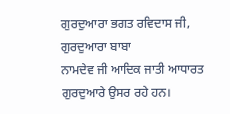ਗੁਰਦੁਆਰਾ ਭਗਤ ਰਵਿਦਾਸ ਜੀ, ਗੁਰਦੁਆਰਾ ਬਾਬਾ
ਨਾਮਦੇਵ ਜੀ ਆਦਿਕ ਜਾਤੀ ਆਧਾਰਤ ਗੁਰਦੁਆਰੇ ਉਸਰ ਰਹੇ ਹਨ।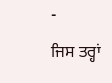-
ਜਿਸ ਤਰ੍ਹਾਂ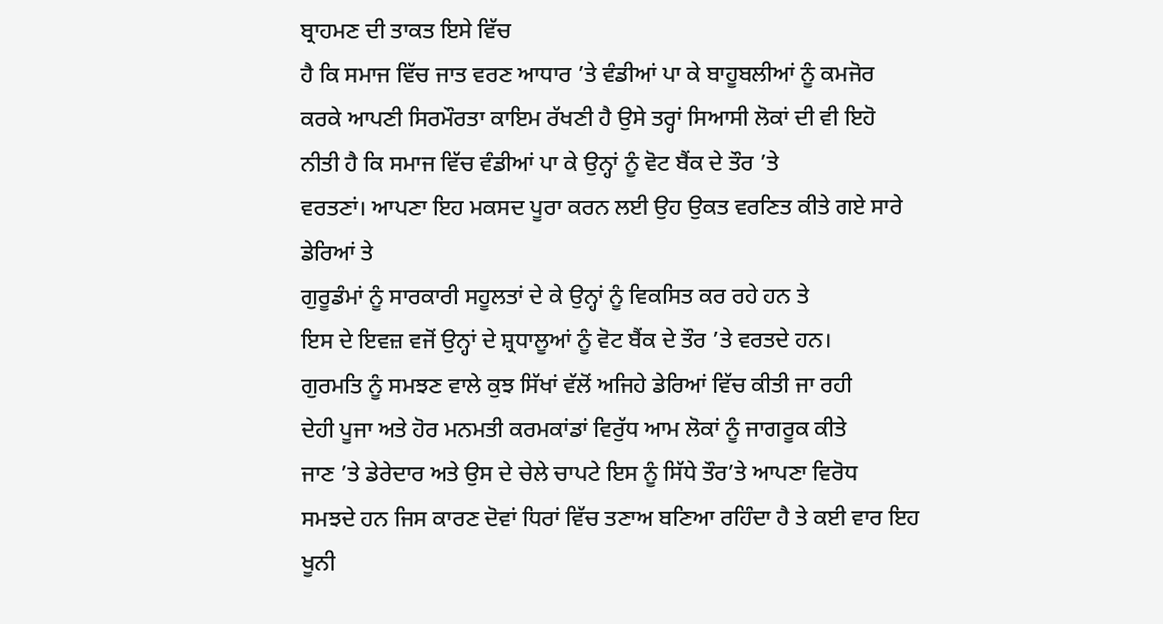ਬ੍ਰਾਹਮਣ ਦੀ ਤਾਕਤ ਇਸੇ ਵਿੱਚ
ਹੈ ਕਿ ਸਮਾਜ ਵਿੱਚ ਜਾਤ ਵਰਣ ਆਧਾਰ ’ਤੇ ਵੰਡੀਆਂ ਪਾ ਕੇ ਬਾਹੂਬਲੀਆਂ ਨੂੰ ਕਮਜੋਰ
ਕਰਕੇ ਆਪਣੀ ਸਿਰਮੌਰਤਾ ਕਾਇਮ ਰੱਖਣੀ ਹੈ ਉਸੇ ਤਰ੍ਹਾਂ ਸਿਆਸੀ ਲੋਕਾਂ ਦੀ ਵੀ ਇਹੋ
ਨੀਤੀ ਹੈ ਕਿ ਸਮਾਜ ਵਿੱਚ ਵੰਡੀਆਂ ਪਾ ਕੇ ਉਨ੍ਹਾਂ ਨੂੰ ਵੋਟ ਬੈਂਕ ਦੇ ਤੌਰ ’ਤੇ
ਵਰਤਣਾਂ। ਆਪਣਾ ਇਹ ਮਕਸਦ ਪੂਰਾ ਕਰਨ ਲਈ ਉਹ ਉਕਤ ਵਰਣਿਤ ਕੀਤੇ ਗਏ ਸਾਰੇ ਡੇਰਿਆਂ ਤੇ
ਗੁਰੂਡੰਮਾਂ ਨੂੰ ਸਾਰਕਾਰੀ ਸਹੂਲਤਾਂ ਦੇ ਕੇ ਉਨ੍ਹਾਂ ਨੂੰ ਵਿਕਸਿਤ ਕਰ ਰਹੇ ਹਨ ਤੇ
ਇਸ ਦੇ ਇਵਜ਼ ਵਜੋਂ ਉਨ੍ਹਾਂ ਦੇ ਸ਼੍ਰਧਾਲੂਆਂ ਨੂੰ ਵੋਟ ਬੈਂਕ ਦੇ ਤੌਰ ’ਤੇ ਵਰਤਦੇ ਹਨ।
ਗੁਰਮਤਿ ਨੂੰ ਸਮਝਣ ਵਾਲੇ ਕੁਝ ਸਿੱਖਾਂ ਵੱਲੋਂ ਅਜਿਹੇ ਡੇਰਿਆਂ ਵਿੱਚ ਕੀਤੀ ਜਾ ਰਹੀ
ਦੇਹੀ ਪੂਜਾ ਅਤੇ ਹੋਰ ਮਨਮਤੀ ਕਰਮਕਾਂਡਾਂ ਵਿਰੁੱਧ ਆਮ ਲੋਕਾਂ ਨੂੰ ਜਾਗਰੂਕ ਕੀਤੇ
ਜਾਣ ’ਤੇ ਡੇਰੇਦਾਰ ਅਤੇ ਉਸ ਦੇ ਚੇਲੇ ਚਾਪਟੇ ਇਸ ਨੂੰ ਸਿੱਧੇ ਤੌਰ’ਤੇ ਆਪਣਾ ਵਿਰੋਧ
ਸਮਝਦੇ ਹਨ ਜਿਸ ਕਾਰਣ ਦੋਵਾਂ ਧਿਰਾਂ ਵਿੱਚ ਤਣਾਅ ਬਣਿਆ ਰਹਿੰਦਾ ਹੈ ਤੇ ਕਈ ਵਾਰ ਇਹ
ਖੂਨੀ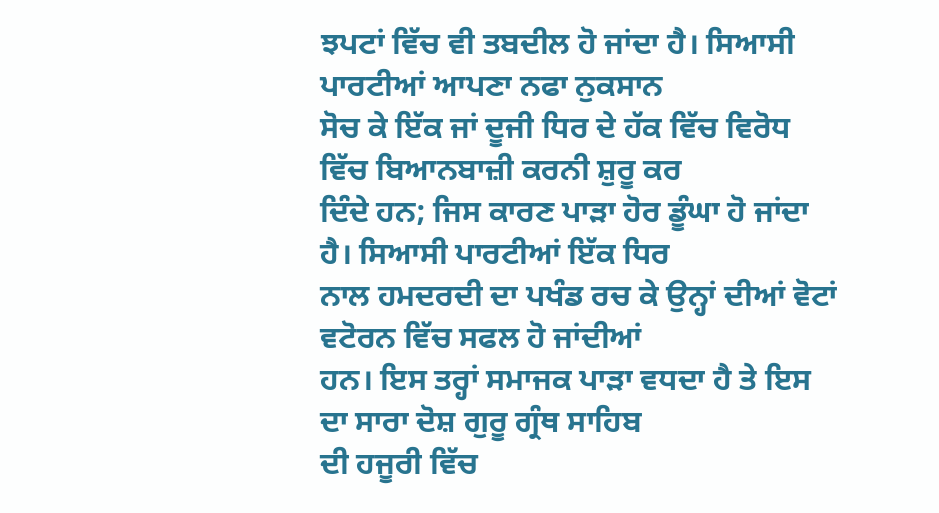ਝਪਟਾਂ ਵਿੱਚ ਵੀ ਤਬਦੀਲ ਹੋ ਜਾਂਦਾ ਹੈ। ਸਿਆਸੀ ਪਾਰਟੀਆਂ ਆਪਣਾ ਨਫਾ ਨੁਕਸਾਨ
ਸੋਚ ਕੇ ਇੱਕ ਜਾਂ ਦੂਜੀ ਧਿਰ ਦੇ ਹੱਕ ਵਿੱਚ ਵਿਰੋਧ ਵਿੱਚ ਬਿਆਨਬਾਜ਼ੀ ਕਰਨੀ ਸ਼ੁਰੂ ਕਰ
ਦਿੰਦੇ ਹਨ; ਜਿਸ ਕਾਰਣ ਪਾੜਾ ਹੋਰ ਡੂੰਘਾ ਹੋ ਜਾਂਦਾ ਹੈ। ਸਿਆਸੀ ਪਾਰਟੀਆਂ ਇੱਕ ਧਿਰ
ਨਾਲ ਹਮਦਰਦੀ ਦਾ ਪਖੰਡ ਰਚ ਕੇ ਉਨ੍ਹਾਂ ਦੀਆਂ ਵੋਟਾਂ ਵਟੋਰਨ ਵਿੱਚ ਸਫਲ ਹੋ ਜਾਂਦੀਆਂ
ਹਨ। ਇਸ ਤਰ੍ਹਾਂ ਸਮਾਜਕ ਪਾੜਾ ਵਧਦਾ ਹੈ ਤੇ ਇਸ ਦਾ ਸਾਰਾ ਦੋਸ਼ ਗੁਰੂ ਗ੍ਰੰਥ ਸਾਹਿਬ
ਦੀ ਹਜੂਰੀ ਵਿੱਚ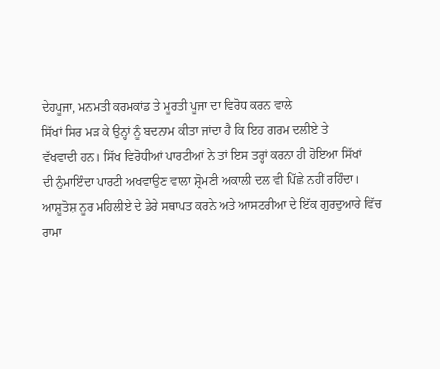ਦੇਹਪੂਜਾ, ਮਨਮਤੀ ਕਰਮਕਾਂਡ ਤੇ ਮੂਰਤੀ ਪੂਜਾ ਦਾ ਵਿਰੋਧ ਕਰਨ ਵਾਲੇ
ਸਿੱਖਾਂ ਸਿਰ ਮੜ ਕੇ ਉਨ੍ਹਾਂ ਨੂੰ ਬਦਨਾਮ ਕੀਤਾ ਜਾਂਦਾ ਹੈ ਕਿ ਇਹ ਗਰਮ ਦਲੀਏ ਤੇ
ਵੱਖਵਾਦੀ ਹਨ। ਸਿੱਖ ਵਿਰੋਧੀਆਂ ਪਾਰਟੀਆਂ ਨੇ ਤਾਂ ਇਸ ਤਰ੍ਹਾਂ ਕਰਨਾ ਹੀ ਹੋਇਆ ਸਿੱਖਾਂ
ਦੀ ਨੁੰਮਾਇੰਦਾ ਪਾਰਟੀ ਅਖਵਾਉਣ ਵਾਲਾ ਸ਼੍ਰੋਮਣੀ ਅਕਾਲੀ ਦਲ ਵੀ ਪਿੱਛੇ ਨਹੀਂ ਰਹਿੰਦਾ।
ਆਸ਼ੂਤੋਸ਼ ਨੂਰ ਮਹਿਲੀਏ ਦੇ ਡੇਰੇ ਸਥਾਪਤ ਕਰਨੇ ਅਤੇ ਆਸਟਰੀਆ ਦੇ ਇੱਕ ਗੁਰਦੁਆਰੇ ਵਿੱਚ
ਰਾਮਾ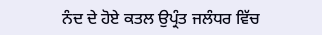ਨੰਦ ਦੇ ਹੋਏ ਕਤਲ ਉਪ੍ਰੰਤ ਜਲੰਧਰ ਵਿੱਚ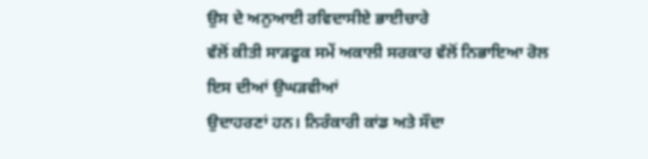ਉਸ ਦੇ ਅਨੁਆਈ ਰਵਿਦਾਸੀਏ ਭਾਈਚਾਰੇ
ਵੱਲੋਂ ਕੀਤੀ ਸਾੜਫੂਕ ਸਮੇਂ ਅਕਾਲੀ ਸਰਕਾਰ ਵੱਲੋਂ ਨਿਭਾਇਆ ਰੋਲ ਇਸ ਦੀਆਂ ਉਘੜਵੀਆਂ
ਉਦਾਹਰਣਾਂ ਹਨ। ਨਿਰੰਕਾਰੀ ਕਾਂਡ ਅਤੇ ਸੌਦਾ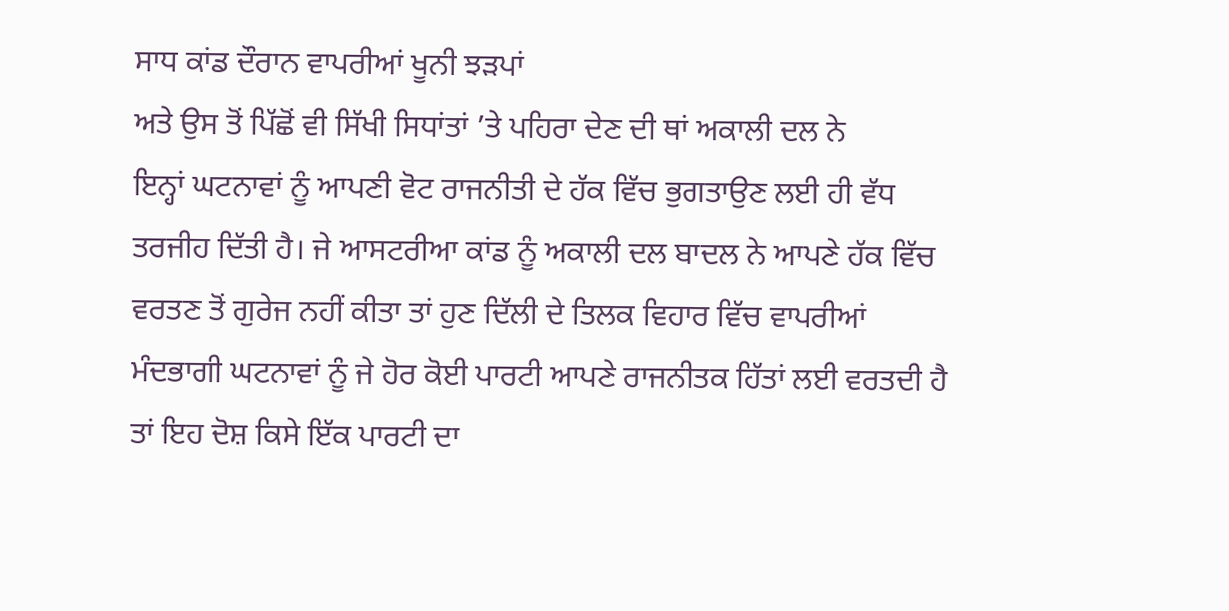ਸਾਧ ਕਾਂਡ ਦੌਰਾਨ ਵਾਪਰੀਆਂ ਖੂਨੀ ਝੜਪਾਂ
ਅਤੇ ਉਸ ਤੋਂ ਪਿੱਛੋਂ ਵੀ ਸਿੱਖੀ ਸਿਧਾਂਤਾਂ ’ਤੇ ਪਹਿਰਾ ਦੇਣ ਦੀ ਥਾਂ ਅਕਾਲੀ ਦਲ ਨੇ
ਇਨ੍ਹਾਂ ਘਟਨਾਵਾਂ ਨੂੰ ਆਪਣੀ ਵੋਟ ਰਾਜਨੀਤੀ ਦੇ ਹੱਕ ਵਿੱਚ ਭੁਗਤਾਉਣ ਲਈ ਹੀ ਵੱਧ
ਤਰਜੀਹ ਦਿੱਤੀ ਹੈ। ਜੇ ਆਸਟਰੀਆ ਕਾਂਡ ਨੂੰ ਅਕਾਲੀ ਦਲ ਬਾਦਲ ਨੇ ਆਪਣੇ ਹੱਕ ਵਿੱਚ
ਵਰਤਣ ਤੋਂ ਗੁਰੇਜ ਨਹੀਂ ਕੀਤਾ ਤਾਂ ਹੁਣ ਦਿੱਲੀ ਦੇ ਤਿਲਕ ਵਿਹਾਰ ਵਿੱਚ ਵਾਪਰੀਆਂ
ਮੰਦਭਾਗੀ ਘਟਨਾਵਾਂ ਨੂੰ ਜੇ ਹੋਰ ਕੋਈ ਪਾਰਟੀ ਆਪਣੇ ਰਾਜਨੀਤਕ ਹਿੱਤਾਂ ਲਈ ਵਰਤਦੀ ਹੈ
ਤਾਂ ਇਹ ਦੋਸ਼ ਕਿਸੇ ਇੱਕ ਪਾਰਟੀ ਦਾ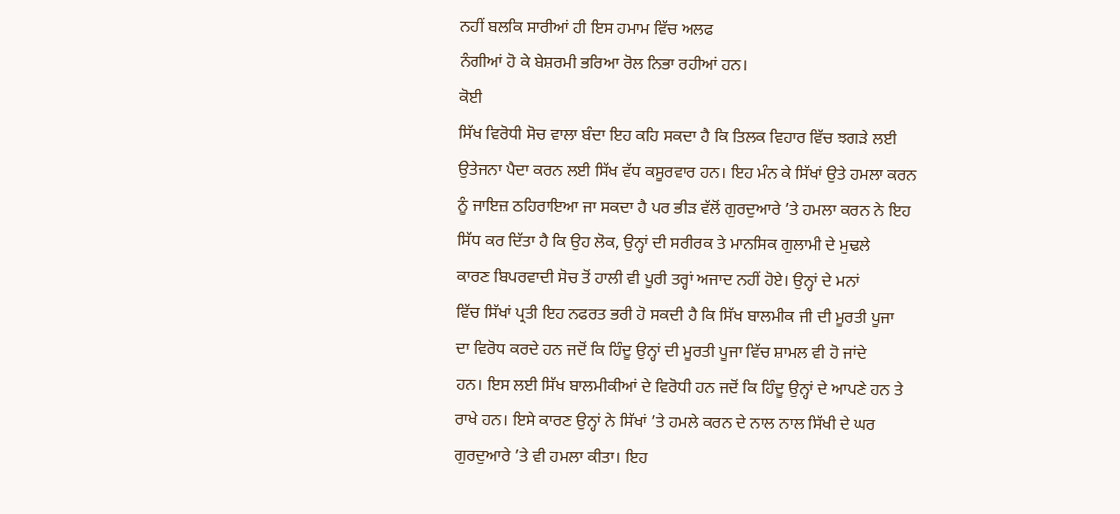ਨਹੀਂ ਬਲਕਿ ਸਾਰੀਆਂ ਹੀ ਇਸ ਹਮਾਮ ਵਿੱਚ ਅਲਫ
ਨੰਗੀਆਂ ਹੋ ਕੇ ਬੇਸ਼ਰਮੀ ਭਰਿਆ ਰੋਲ ਨਿਭਾ ਰਹੀਆਂ ਹਨ।
ਕੋਈ
ਸਿੱਖ ਵਿਰੋਧੀ ਸੋਚ ਵਾਲਾ ਬੰਦਾ ਇਹ ਕਹਿ ਸਕਦਾ ਹੈ ਕਿ ਤਿਲਕ ਵਿਹਾਰ ਵਿੱਚ ਝਗੜੇ ਲਈ
ਉਤੇਜਨਾ ਪੈਦਾ ਕਰਨ ਲਈ ਸਿੱਖ ਵੱਧ ਕਸੂਰਵਾਰ ਹਨ। ਇਹ ਮੰਨ ਕੇ ਸਿੱਖਾਂ ਉਤੇ ਹਮਲਾ ਕਰਨ
ਨੂੰ ਜਾਇਜ਼ ਠਹਿਰਾਇਆ ਜਾ ਸਕਦਾ ਹੈ ਪਰ ਭੀੜ ਵੱਲੋਂ ਗੁਰਦੁਆਰੇ ’ਤੇ ਹਮਲਾ ਕਰਨ ਨੇ ਇਹ
ਸਿੱਧ ਕਰ ਦਿੱਤਾ ਹੈ ਕਿ ਉਹ ਲੋਕ, ਉਨ੍ਹਾਂ ਦੀ ਸਰੀਰਕ ਤੇ ਮਾਨਸਿਕ ਗੁਲਾਮੀ ਦੇ ਮੁਢਲੇ
ਕਾਰਣ ਬਿਪਰਵਾਦੀ ਸੋਚ ਤੋਂ ਹਾਲੀ ਵੀ ਪੂਰੀ ਤਰ੍ਹਾਂ ਅਜਾਦ ਨਹੀਂ ਹੋਏ। ਉਨ੍ਹਾਂ ਦੇ ਮਨਾਂ
ਵਿੱਚ ਸਿੱਖਾਂ ਪ੍ਰਤੀ ਇਹ ਨਫਰਤ ਭਰੀ ਹੋ ਸਕਦੀ ਹੈ ਕਿ ਸਿੱਖ ਬਾਲਮੀਕ ਜੀ ਦੀ ਮੂਰਤੀ ਪੂਜਾ
ਦਾ ਵਿਰੋਧ ਕਰਦੇ ਹਨ ਜਦੋਂ ਕਿ ਹਿੰਦੂ ਉਨ੍ਹਾਂ ਦੀ ਮੂਰਤੀ ਪੂਜਾ ਵਿੱਚ ਸ਼ਾਮਲ ਵੀ ਹੋ ਜਾਂਦੇ
ਹਨ। ਇਸ ਲਈ ਸਿੱਖ ਬਾਲਮੀਕੀਆਂ ਦੇ ਵਿਰੋਧੀ ਹਨ ਜਦੋਂ ਕਿ ਹਿੰਦੂ ਉਨ੍ਹਾਂ ਦੇ ਆਪਣੇ ਹਨ ਤੇ
ਰਾਖੇ ਹਨ। ਇਸੇ ਕਾਰਣ ਉਨ੍ਹਾਂ ਨੇ ਸਿੱਖਾਂ ’ਤੇ ਹਮਲੇ ਕਰਨ ਦੇ ਨਾਲ ਨਾਲ ਸਿੱਖੀ ਦੇ ਘਰ
ਗੁਰਦੁਆਰੇ ’ਤੇ ਵੀ ਹਮਲਾ ਕੀਤਾ। ਇਹ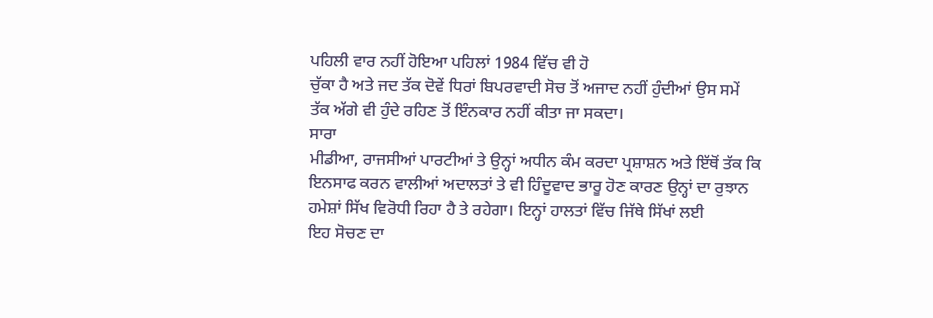ਪਹਿਲੀ ਵਾਰ ਨਹੀਂ ਹੋਇਆ ਪਹਿਲਾਂ 1984 ਵਿੱਚ ਵੀ ਹੋ
ਚੁੱਕਾ ਹੈ ਅਤੇ ਜਦ ਤੱਕ ਦੋਵੇਂ ਧਿਰਾਂ ਬਿਪਰਵਾਦੀ ਸੋਚ ਤੋਂ ਅਜਾਦ ਨਹੀਂ ਹੁੰਦੀਆਂ ਉਸ ਸਮੇਂ
ਤੱਕ ਅੱਗੇ ਵੀ ਹੁੰਦੇ ਰਹਿਣ ਤੋਂ ਇੰਨਕਾਰ ਨਹੀਂ ਕੀਤਾ ਜਾ ਸਕਦਾ।
ਸਾਰਾ
ਮੀਡੀਆ, ਰਾਜਸੀਆਂ ਪਾਰਟੀਆਂ ਤੇ ਉਨ੍ਹਾਂ ਅਧੀਨ ਕੰਮ ਕਰਦਾ ਪ੍ਰਸ਼ਾਸ਼ਨ ਅਤੇ ਇੱਥੋਂ ਤੱਕ ਕਿ
ਇਨਸਾਫ ਕਰਨ ਵਾਲੀਆਂ ਅਦਾਲਤਾਂ ਤੇ ਵੀ ਹਿੰਦੂਵਾਦ ਭਾਰੂ ਹੋਣ ਕਾਰਣ ਉਨ੍ਹਾਂ ਦਾ ਰੁਝਾਨ
ਹਮੇਸ਼ਾਂ ਸਿੱਖ ਵਿਰੋਧੀ ਰਿਹਾ ਹੈ ਤੇ ਰਹੇਗਾ। ਇਨ੍ਹਾਂ ਹਾਲਤਾਂ ਵਿੱਚ ਜਿੱਥੇ ਸਿੱਖਾਂ ਲਈ
ਇਹ ਸੋਚਣ ਦਾ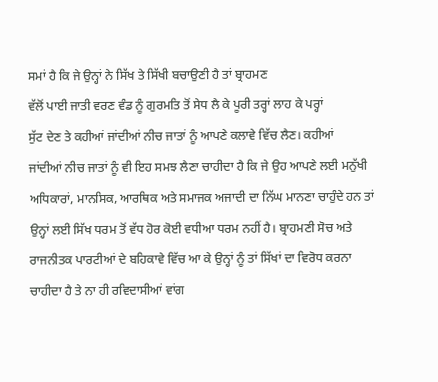ਸਮਾਂ ਹੈ ਕਿ ਜੇ ਉਨ੍ਹਾਂ ਨੇ ਸਿੱਖ ਤੇ ਸਿੱਖੀ ਬਚਾਉਣੀ ਹੈ ਤਾਂ ਬ੍ਰਾਹਮਣ
ਵੱਲੋਂ ਪਾਈ ਜਾਤੀ ਵਰਣ ਵੰਡ ਨੂੰ ਗੁਰਮਤਿ ਤੋਂ ਸੇਧ ਲੈ ਕੇ ਪੂਰੀ ਤਰ੍ਹਾਂ ਲਾਹ ਕੇ ਪਰ੍ਹਾਂ
ਸੁੱਟ ਦੇਣ ਤੇ ਕਹੀਆਂ ਜਾਂਦੀਆਂ ਨੀਚ ਜਾਤਾਂ ਨੂੰ ਆਪਣੇ ਕਲਾਵੇ ਵਿੱਚ ਲੈਣ। ਕਹੀਆਂ
ਜਾਂਦੀਆਂ ਨੀਚ ਜਾਤਾਂ ਨੂੰ ਵੀ ਇਹ ਸਮਝ ਲੈਣਾ ਚਾਹੀਦਾ ਹੈ ਕਿ ਜੇ ਉਹ ਆਪਣੇ ਲਈ ਮਨੁੱਖੀ
ਅਧਿਕਾਰਾਂ, ਮਾਨਸਿਕ, ਆਰਥਿਕ ਅਤੇ ਸਮਾਜਕ ਅਜਾਦੀ ਦਾ ਨਿੱਘ ਮਾਨਣਾ ਚਾਹੁੰਦੇ ਹਨ ਤਾਂ
ਉਨ੍ਹਾਂ ਲਈ ਸਿੱਖ ਧਰਮ ਤੋਂ ਵੱਧ ਹੋਰ ਕੋਈ ਵਧੀਆ ਧਰਮ ਨਹੀਂ ਹੈ। ਬ੍ਰਾਹਮਣੀ ਸੋਚ ਅਤੇ
ਰਾਜਨੀਤਕ ਪਾਰਟੀਆਂ ਦੇ ਬਹਿਕਾਵੇ ਵਿੱਚ ਆ ਕੇ ਉਨ੍ਹਾਂ ਨੂੰ ਤਾਂ ਸਿੱਖਾਂ ਦਾ ਵਿਰੋਧ ਕਰਨਾ
ਚਾਹੀਦਾ ਹੈ ਤੇ ਨਾ ਹੀ ਰਵਿਦਾਸੀਆਂ ਵਾਂਗ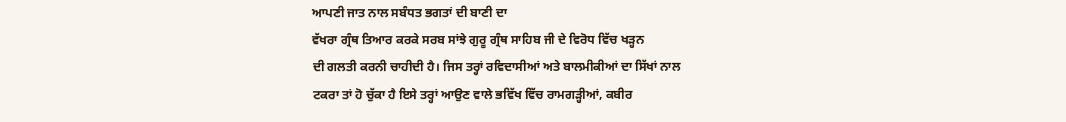ਆਪਣੀ ਜਾਤ ਨਾਲ ਸਬੰਧਤ ਭਗਤਾਂ ਦੀ ਬਾਣੀ ਦਾ
ਵੱਖਰਾ ਗ੍ਰੰਥ ਤਿਆਰ ਕਰਕੇ ਸਰਬ ਸਾਂਝੇ ਗੁਰੂ ਗ੍ਰੰਥ ਸਾਹਿਬ ਜੀ ਦੇ ਵਿਰੋਧ ਵਿੱਚ ਖੜ੍ਹਨ
ਦੀ ਗਲਤੀ ਕਰਨੀ ਚਾਹੀਦੀ ਹੈ। ਜਿਸ ਤਰ੍ਹਾਂ ਰਵਿਦਾਸੀਆਂ ਅਤੇ ਬਾਲਮੀਕੀਆਂ ਦਾ ਸਿੱਖਾਂ ਨਾਲ
ਟਕਰਾ ਤਾਂ ਹੋ ਚੁੱਕਾ ਹੈ ਇਸੇ ਤਰ੍ਹਾਂ ਆਉਣ ਵਾਲੇ ਭਵਿੱਖ ਵਿੱਚ ਰਾਮਗੜ੍ਹੀਆਂ, ਕਬੀਰ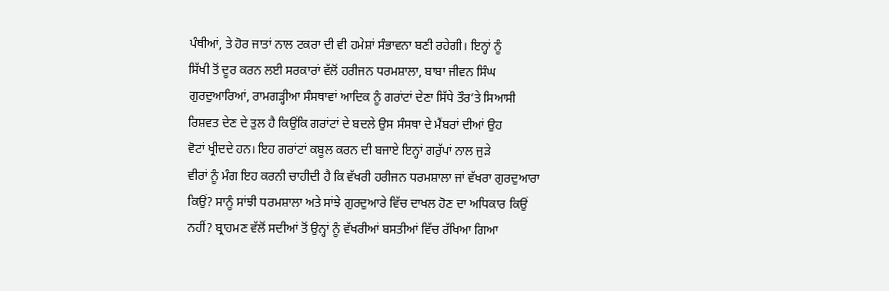ਪੰਥੀਆਂ, ਤੇ ਹੋਰ ਜਾਤਾਂ ਨਾਲ ਟਕਰਾ ਦੀ ਵੀ ਹਮੇਸ਼ਾਂ ਸੰਭਾਵਨਾ ਬਣੀ ਰਹੇਗੀ। ਇਨ੍ਹਾਂ ਨੂੰ
ਸਿੱਖੀ ਤੋਂ ਦੂਰ ਕਰਨ ਲਈ ਸਰਕਾਰਾਂ ਵੱਲੋਂ ਹਰੀਜਨ ਧਰਮਸ਼ਾਲਾ, ਬਾਬਾ ਜੀਵਨ ਸਿੰਘ
ਗੁਰਦੁਆਰਿਆਂ, ਰਾਮਗੜ੍ਹੀਆ ਸੰਸਥਾਵਾਂ ਆਦਿਕ ਨੂੰ ਗਰਾਂਟਾਂ ਦੇਣਾ ਸਿੱਧੇ ਤੌਰ’ਤੇ ਸਿਆਸੀ
ਰਿਸ਼ਵਤ ਦੇਣ ਦੇ ਤੁਲ ਹੈ ਕਿਉਂਕਿ ਗਰਾਂਟਾਂ ਦੇ ਬਦਲੇ ਉਸ ਸੰਸਥਾ ਦੇ ਮੈਂਬਰਾਂ ਦੀਆਂ ਉਹ
ਵੋਟਾਂ ਖ੍ਰੀਦਦੇ ਹਨ। ਇਹ ਗਰਾਂਟਾਂ ਕਬੂਲ ਕਰਨ ਦੀ ਬਜਾਏ ਇਨ੍ਹਾਂ ਗਰੁੱਪਾਂ ਨਾਲ ਜੁੜੇ
ਵੀਰਾਂ ਨੂੰ ਮੰਗ ਇਹ ਕਰਨੀ ਚਾਹੀਦੀ ਹੈ ਕਿ ਵੱਖਰੀ ਹਰੀਜਨ ਧਰਮਸ਼ਾਲਾ ਜਾਂ ਵੱਖਰਾ ਗੁਰਦੁਆਰਾ
ਕਿਉਂ? ਸਾਨੂੰ ਸਾਂਝੀ ਧਰਮਸ਼ਾਲਾ ਅਤੇ ਸਾਂਝੇ ਗੁਰਦੁਆਰੇ ਵਿੱਚ ਦਾਖਲ ਹੋਣ ਦਾ ਅਧਿਕਾਰ ਕਿਉਂ
ਨਹੀਂ? ਬ੍ਰਾਹਮਣ ਵੱਲੋਂ ਸਦੀਆਂ ਤੋਂ ਉਨ੍ਹਾਂ ਨੂੰ ਵੱਖਰੀਆਂ ਬਸਤੀਆਂ ਵਿੱਚ ਰੱਖਿਆ ਗਿਆ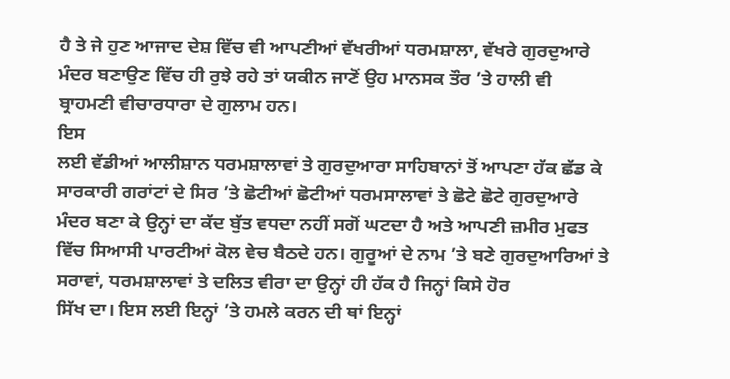ਹੈ ਤੇ ਜੇ ਹੁਣ ਆਜਾਦ ਦੇਸ਼ ਵਿੱਚ ਵੀ ਆਪਣੀਆਂ ਵੱਖਰੀਆਂ ਧਰਮਸ਼ਾਲਾ, ਵੱਖਰੇ ਗੁਰਦੁਆਰੇ
ਮੰਦਰ ਬਣਾਉਣ ਵਿੱਚ ਹੀ ਰੁਝੇ ਰਹੇ ਤਾਂ ਯਕੀਨ ਜਾਣੋਂ ਉਹ ਮਾਨਸਕ ਤੌਰ ’ਤੇ ਹਾਲੀ ਵੀ
ਬ੍ਰਾਹਮਣੀ ਵੀਚਾਰਧਾਰਾ ਦੇ ਗੁਲਾਮ ਹਨ।
ਇਸ
ਲਈ ਵੱਡੀਆਂ ਆਲੀਸ਼ਾਨ ਧਰਮਸ਼ਾਲਾਵਾਂ ਤੇ ਗੁਰਦੁਆਰਾ ਸਾਹਿਬਾਨਾਂ ਤੋਂ ਆਪਣਾ ਹੱਕ ਛੱਡ ਕੇ
ਸਾਰਕਾਰੀ ਗਰਾਂਟਾਂ ਦੇ ਸਿਰ ’ਤੇ ਛੋਟੀਆਂ ਛੋਟੀਆਂ ਧਰਮਸਾਲਾਵਾਂ ਤੇ ਛੋਟੇ ਛੋਟੇ ਗੁਰਦੁਆਰੇ
ਮੰਦਰ ਬਣਾ ਕੇ ਉਨ੍ਹਾਂ ਦਾ ਕੱਦ ਬੁੱਤ ਵਧਦਾ ਨਹੀਂ ਸਗੋਂ ਘਟਦਾ ਹੈ ਅਤੇ ਆਪਣੀ ਜ਼ਮੀਰ ਮੁਫਤ
ਵਿੱਚ ਸਿਆਸੀ ਪਾਰਟੀਆਂ ਕੋਲ ਵੇਚ ਬੈਠਦੇ ਹਨ। ਗੁਰੂਆਂ ਦੇ ਨਾਮ ’ਤੇ ਬਣੇ ਗੁਰਦੁਆਰਿਆਂ ਤੇ
ਸਰਾਵਾਂ, ਧਰਮਸ਼ਾਲਾਵਾਂ ਤੇ ਦਲਿਤ ਵੀਰਾ ਦਾ ਉਨ੍ਹਾਂ ਹੀ ਹੱਕ ਹੈ ਜਿਨ੍ਹਾਂ ਕਿਸੇ ਹੋਰ
ਸਿੱਖ ਦਾ। ਇਸ ਲਈ ਇਨ੍ਹਾਂ ’ਤੇ ਹਮਲੇ ਕਰਨ ਦੀ ਥਾਂ ਇਨ੍ਹਾਂ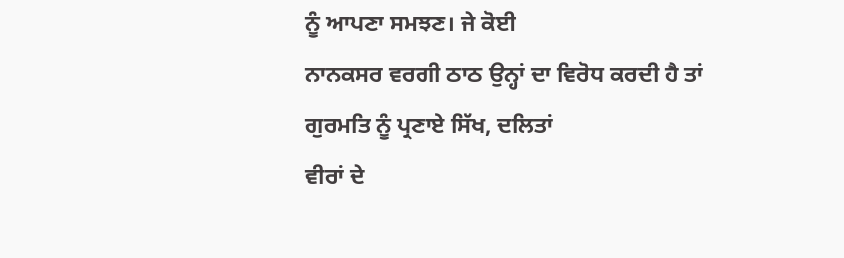ਨੂੰ ਆਪਣਾ ਸਮਝਣ। ਜੇ ਕੋਈ
ਨਾਨਕਸਰ ਵਰਗੀ ਠਾਠ ਉਨ੍ਹਾਂ ਦਾ ਵਿਰੋਧ ਕਰਦੀ ਹੈ ਤਾਂ ਗੁਰਮਤਿ ਨੂੰ ਪ੍ਰਣਾਏ ਸਿੱਖ, ਦਲਿਤਾਂ
ਵੀਰਾਂ ਦੇ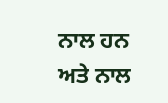ਨਾਲ ਹਨ ਅਤੇ ਨਾਲ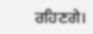ਰਹਿਣਗੇ।